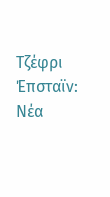Τζέφρι Έπσταϊν: Νέα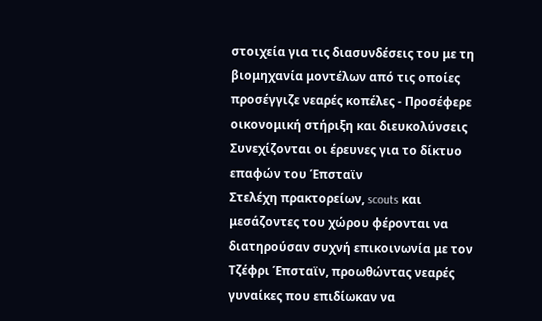στοιχεία για τις διασυνδέσεις του με τη βιομηχανία μοντέλων από τις οποίες προσέγγιζε νεαρές κοπέλες - Προσέφερε οικονομική στήριξη και διευκολύνσεις
Συνεχίζονται οι έρευνες για το δίκτυο επαφών του Έπσταϊν
Στελέχη πρακτορείων, scouts και μεσάζοντες του χώρου φέρονται να διατηρούσαν συχνή επικοινωνία με τον Τζέφρι Έπσταϊν, προωθώντας νεαρές γυναίκες που επιδίωκαν να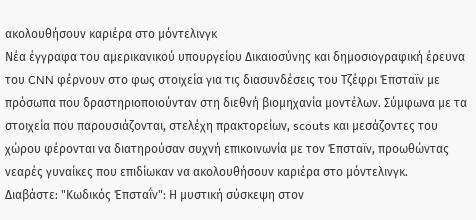ακολουθήσουν καριέρα στο μόντελινγκ
Νέα έγγραφα του αμερικανικού υπουργείου Δικαιοσύνης και δημοσιογραφική έρευνα του CNN φέρνουν στο φως στοιχεία για τις διασυνδέσεις του Τζέφρι Έπσταϊν με πρόσωπα που δραστηριοποιούνταν στη διεθνή βιομηχανία μοντέλων. Σύμφωνα με τα στοιχεία που παρουσιάζονται, στελέχη πρακτορείων, scouts και μεσάζοντες του χώρου φέρονται να διατηρούσαν συχνή επικοινωνία με τον Έπσταϊν, προωθώντας νεαρές γυναίκες που επιδίωκαν να ακολουθήσουν καριέρα στο μόντελινγκ.
Διαβάστε: "Κωδικός Έπσταΐν": Η μυστική σύσκεψη στον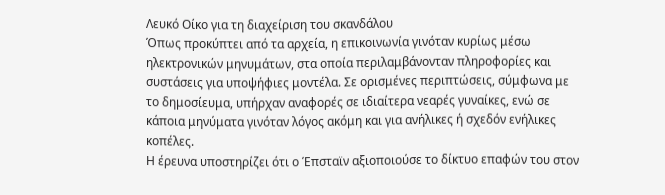Λευκό Οίκο για τη διαχείριση του σκανδάλου
Όπως προκύπτει από τα αρχεία, η επικοινωνία γινόταν κυρίως μέσω ηλεκτρονικών μηνυμάτων, στα οποία περιλαμβάνονταν πληροφορίες και συστάσεις για υποψήφιες μοντέλα. Σε ορισμένες περιπτώσεις, σύμφωνα με το δημοσίευμα, υπήρχαν αναφορές σε ιδιαίτερα νεαρές γυναίκες, ενώ σε κάποια μηνύματα γινόταν λόγος ακόμη και για ανήλικες ή σχεδόν ενήλικες κοπέλες.
Η έρευνα υποστηρίζει ότι ο Έπσταϊν αξιοποιούσε το δίκτυο επαφών του στον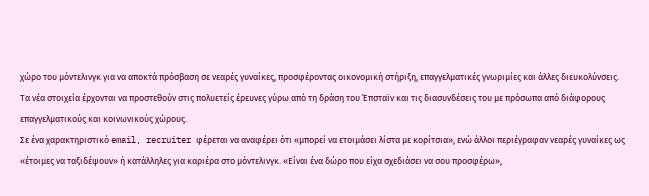χώρο του μόντελινγκ για να αποκτά πρόσβαση σε νεαρές γυναίκες, προσφέροντας οικονομική στήριξη, επαγγελματικές γνωριμίες και άλλες διευκολύνσεις.
Τα νέα στοιχεία έρχονται να προστεθούν στις πολυετείς έρευνες γύρω από τη δράση του Έπσταϊν και τις διασυνδέσεις του με πρόσωπα από διάφορους επαγγελματικούς και κοινωνικούς χώρους.
Σε ένα χαρακτηριστικό email, recruiter φέρεται να αναφέρει ότι «μπορεί να ετοιμάσει λίστα με κορίτσια», ενώ άλλοι περιέγραφαν νεαρές γυναίκες ως «έτοιμες να ταξιδέψουν» ή κατάλληλες για καριέρα στο μόντελινγκ. «Είναι ένα δώρο που είχα σχεδιάσει να σου προσφέρω»,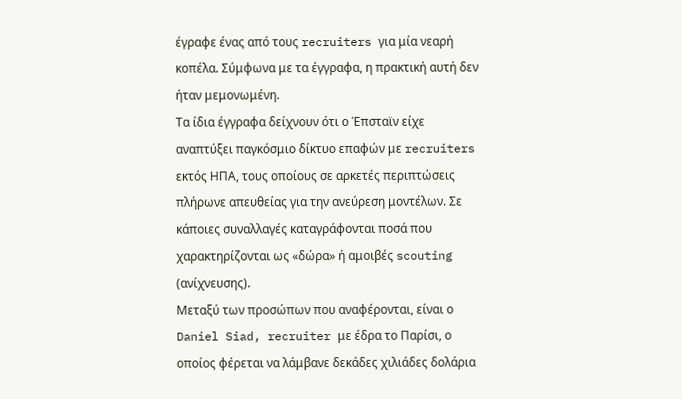έγραφε ένας από τους recruiters για μία νεαρή κοπέλα. Σύμφωνα με τα έγγραφα, η πρακτική αυτή δεν ήταν μεμονωμένη.
Τα ίδια έγγραφα δείχνουν ότι ο Έπσταϊν είχε αναπτύξει παγκόσμιο δίκτυο επαφών με recruiters εκτός ΗΠΑ, τους οποίους σε αρκετές περιπτώσεις πλήρωνε απευθείας για την ανεύρεση μοντέλων. Σε κάποιες συναλλαγές καταγράφονται ποσά που χαρακτηρίζονται ως «δώρα» ή αμοιβές scouting (ανίχνευσης).
Μεταξύ των προσώπων που αναφέρονται, είναι ο Daniel Siad, recruiter με έδρα το Παρίσι, ο οποίος φέρεται να λάμβανε δεκάδες χιλιάδες δολάρια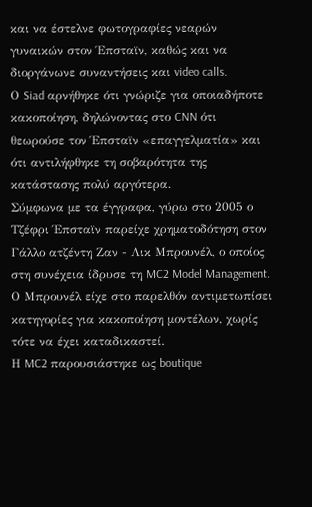και να έστελνε φωτογραφίες νεαρών γυναικών στον Έπσταϊν, καθώς και να διοργάνωνε συναντήσεις και video calls.
Ο Siad αρνήθηκε ότι γνώριζε για οποιαδήποτε κακοποίηση, δηλώνοντας στο CNN ότι θεωρούσε τον Έπσταϊν «επαγγελματία» και ότι αντιλήφθηκε τη σοβαρότητα της κατάστασης πολύ αργότερα.
Σύμφωνα με τα έγγραφα, γύρω στο 2005 ο Τζέφρι Έπσταϊν παρείχε χρηματοδότηση στον Γάλλο ατζέντη Ζαν - Λικ Μπρουνέλ, ο οποίος στη συνέχεια ίδρυσε τη MC2 Model Management. Ο Μπρουνέλ είχε στο παρελθόν αντιμετωπίσει κατηγορίες για κακοποίηση μοντέλων, χωρίς τότε να έχει καταδικαστεί.
Η MC2 παρουσιάστηκε ως boutique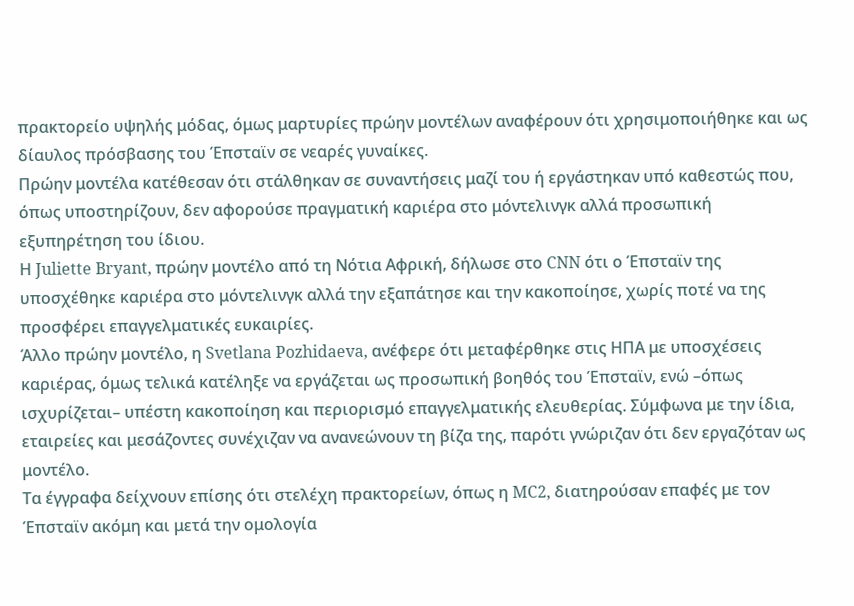πρακτορείο υψηλής μόδας, όμως μαρτυρίες πρώην μοντέλων αναφέρουν ότι χρησιμοποιήθηκε και ως δίαυλος πρόσβασης του Έπσταϊν σε νεαρές γυναίκες.
Πρώην μοντέλα κατέθεσαν ότι στάλθηκαν σε συναντήσεις μαζί του ή εργάστηκαν υπό καθεστώς που, όπως υποστηρίζουν, δεν αφορούσε πραγματική καριέρα στο μόντελινγκ αλλά προσωπική εξυπηρέτηση του ίδιου.
Η Juliette Bryant, πρώην μοντέλο από τη Νότια Αφρική, δήλωσε στο CNN ότι ο Έπσταϊν της υποσχέθηκε καριέρα στο μόντελινγκ αλλά την εξαπάτησε και την κακοποίησε, χωρίς ποτέ να της προσφέρει επαγγελματικές ευκαιρίες.
Άλλο πρώην μοντέλο, η Svetlana Pozhidaeva, ανέφερε ότι μεταφέρθηκε στις ΗΠΑ με υποσχέσεις καριέρας, όμως τελικά κατέληξε να εργάζεται ως προσωπική βοηθός του Έπσταϊν, ενώ –όπως ισχυρίζεται– υπέστη κακοποίηση και περιορισμό επαγγελματικής ελευθερίας. Σύμφωνα με την ίδια, εταιρείες και μεσάζοντες συνέχιζαν να ανανεώνουν τη βίζα της, παρότι γνώριζαν ότι δεν εργαζόταν ως μοντέλο.
Τα έγγραφα δείχνουν επίσης ότι στελέχη πρακτορείων, όπως η MC2, διατηρούσαν επαφές με τον Έπσταϊν ακόμη και μετά την ομολογία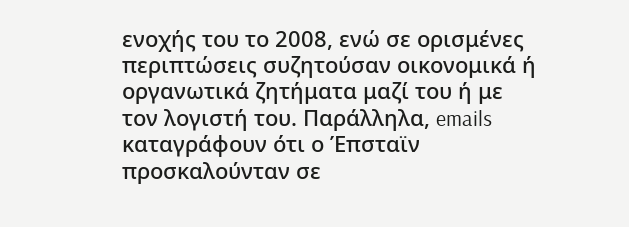ενοχής του το 2008, ενώ σε ορισμένες περιπτώσεις συζητούσαν οικονομικά ή οργανωτικά ζητήματα μαζί του ή με τον λογιστή του. Παράλληλα, emails καταγράφουν ότι ο Έπσταϊν προσκαλούνταν σε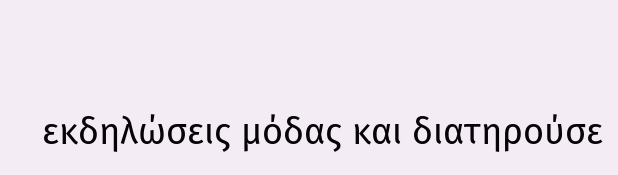εκδηλώσεις μόδας και διατηρούσε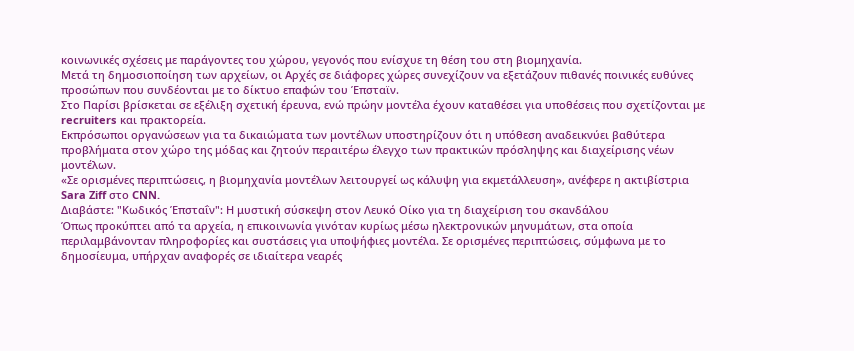κοινωνικές σχέσεις με παράγοντες του χώρου, γεγονός που ενίσχυε τη θέση του στη βιομηχανία.
Μετά τη δημοσιοποίηση των αρχείων, οι Αρχές σε διάφορες χώρες συνεχίζουν να εξετάζουν πιθανές ποινικές ευθύνες προσώπων που συνδέονται με το δίκτυο επαφών του Έπσταϊν.
Στο Παρίσι βρίσκεται σε εξέλιξη σχετική έρευνα, ενώ πρώην μοντέλα έχουν καταθέσει για υποθέσεις που σχετίζονται με recruiters και πρακτορεία.
Εκπρόσωποι οργανώσεων για τα δικαιώματα των μοντέλων υποστηρίζουν ότι η υπόθεση αναδεικνύει βαθύτερα προβλήματα στον χώρο της μόδας και ζητούν περαιτέρω έλεγχο των πρακτικών πρόσληψης και διαχείρισης νέων μοντέλων.
«Σε ορισμένες περιπτώσεις, η βιομηχανία μοντέλων λειτουργεί ως κάλυψη για εκμετάλλευση», ανέφερε η ακτιβίστρια Sara Ziff στο CNN.
Διαβάστε: "Κωδικός Έπσταΐν": Η μυστική σύσκεψη στον Λευκό Οίκο για τη διαχείριση του σκανδάλου
Όπως προκύπτει από τα αρχεία, η επικοινωνία γινόταν κυρίως μέσω ηλεκτρονικών μηνυμάτων, στα οποία περιλαμβάνονταν πληροφορίες και συστάσεις για υποψήφιες μοντέλα. Σε ορισμένες περιπτώσεις, σύμφωνα με το δημοσίευμα, υπήρχαν αναφορές σε ιδιαίτερα νεαρές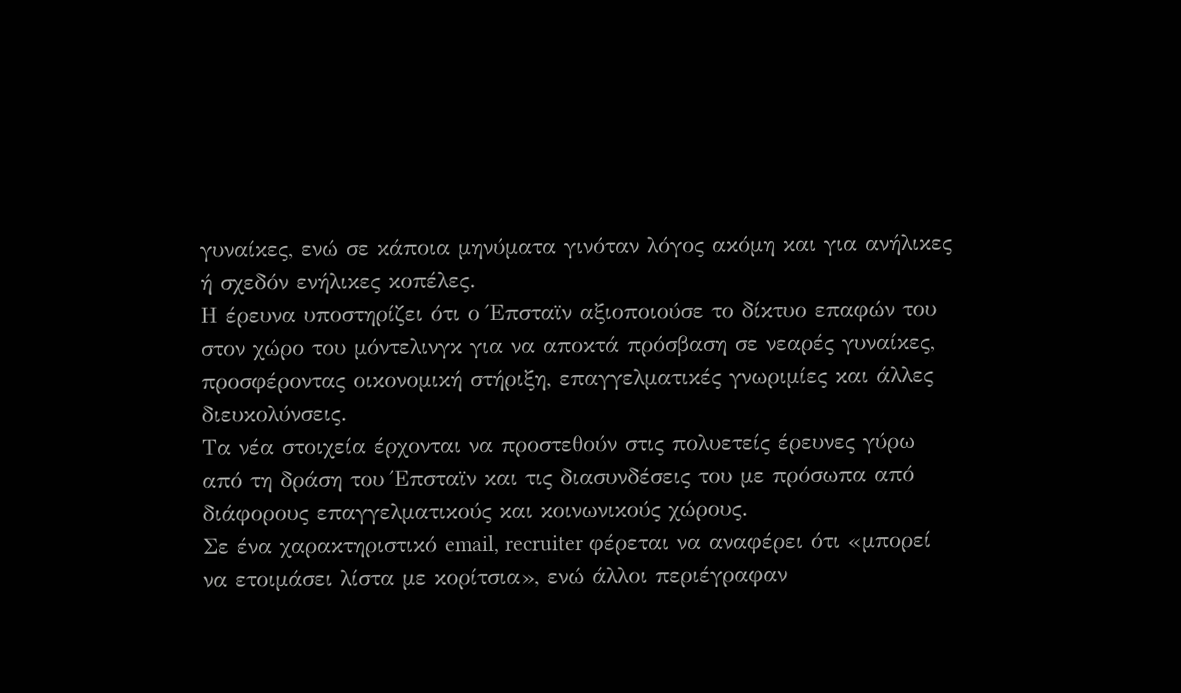γυναίκες, ενώ σε κάποια μηνύματα γινόταν λόγος ακόμη και για ανήλικες ή σχεδόν ενήλικες κοπέλες.
Η έρευνα υποστηρίζει ότι ο Έπσταϊν αξιοποιούσε το δίκτυο επαφών του στον χώρο του μόντελινγκ για να αποκτά πρόσβαση σε νεαρές γυναίκες, προσφέροντας οικονομική στήριξη, επαγγελματικές γνωριμίες και άλλες διευκολύνσεις.
Τα νέα στοιχεία έρχονται να προστεθούν στις πολυετείς έρευνες γύρω από τη δράση του Έπσταϊν και τις διασυνδέσεις του με πρόσωπα από διάφορους επαγγελματικούς και κοινωνικούς χώρους.
Σε ένα χαρακτηριστικό email, recruiter φέρεται να αναφέρει ότι «μπορεί να ετοιμάσει λίστα με κορίτσια», ενώ άλλοι περιέγραφαν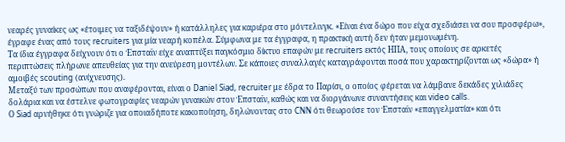νεαρές γυναίκες ως «έτοιμες να ταξιδέψουν» ή κατάλληλες για καριέρα στο μόντελινγκ. «Είναι ένα δώρο που είχα σχεδιάσει να σου προσφέρω», έγραφε ένας από τους recruiters για μία νεαρή κοπέλα. Σύμφωνα με τα έγγραφα, η πρακτική αυτή δεν ήταν μεμονωμένη.
Τα ίδια έγγραφα δείχνουν ότι ο Έπσταϊν είχε αναπτύξει παγκόσμιο δίκτυο επαφών με recruiters εκτός ΗΠΑ, τους οποίους σε αρκετές περιπτώσεις πλήρωνε απευθείας για την ανεύρεση μοντέλων. Σε κάποιες συναλλαγές καταγράφονται ποσά που χαρακτηρίζονται ως «δώρα» ή αμοιβές scouting (ανίχνευσης).
Μεταξύ των προσώπων που αναφέρονται, είναι ο Daniel Siad, recruiter με έδρα το Παρίσι, ο οποίος φέρεται να λάμβανε δεκάδες χιλιάδες δολάρια και να έστελνε φωτογραφίες νεαρών γυναικών στον Έπσταϊν, καθώς και να διοργάνωνε συναντήσεις και video calls.
Ο Siad αρνήθηκε ότι γνώριζε για οποιαδήποτε κακοποίηση, δηλώνοντας στο CNN ότι θεωρούσε τον Έπσταϊν «επαγγελματία» και ότι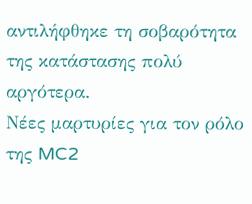αντιλήφθηκε τη σοβαρότητα της κατάστασης πολύ αργότερα.
Νέες μαρτυρίες για τον ρόλο της MC2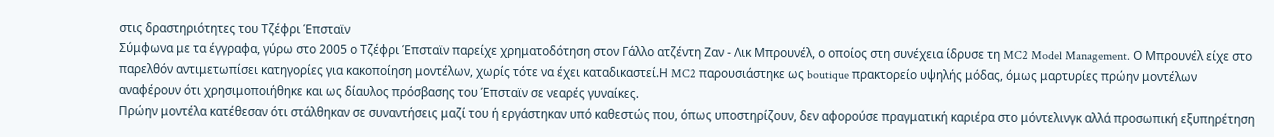στις δραστηριότητες του Τζέφρι Έπσταϊν
Σύμφωνα με τα έγγραφα, γύρω στο 2005 ο Τζέφρι Έπσταϊν παρείχε χρηματοδότηση στον Γάλλο ατζέντη Ζαν - Λικ Μπρουνέλ, ο οποίος στη συνέχεια ίδρυσε τη MC2 Model Management. Ο Μπρουνέλ είχε στο παρελθόν αντιμετωπίσει κατηγορίες για κακοποίηση μοντέλων, χωρίς τότε να έχει καταδικαστεί.Η MC2 παρουσιάστηκε ως boutique πρακτορείο υψηλής μόδας, όμως μαρτυρίες πρώην μοντέλων αναφέρουν ότι χρησιμοποιήθηκε και ως δίαυλος πρόσβασης του Έπσταϊν σε νεαρές γυναίκες.
Πρώην μοντέλα κατέθεσαν ότι στάλθηκαν σε συναντήσεις μαζί του ή εργάστηκαν υπό καθεστώς που, όπως υποστηρίζουν, δεν αφορούσε πραγματική καριέρα στο μόντελινγκ αλλά προσωπική εξυπηρέτηση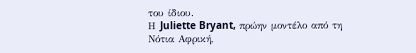του ίδιου.
Η Juliette Bryant, πρώην μοντέλο από τη Νότια Αφρική,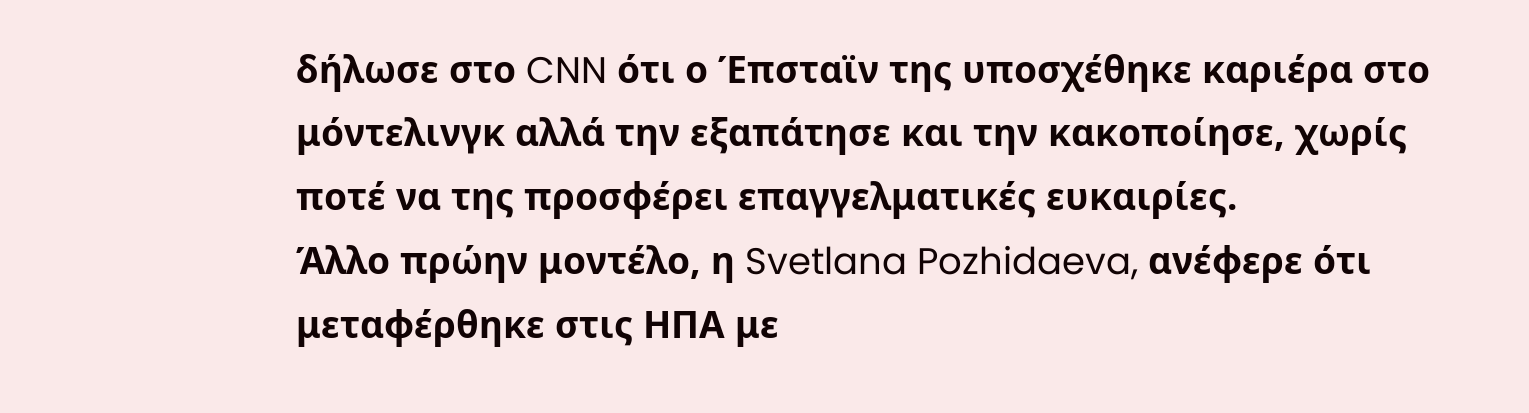δήλωσε στο CNN ότι ο Έπσταϊν της υποσχέθηκε καριέρα στο μόντελινγκ αλλά την εξαπάτησε και την κακοποίησε, χωρίς ποτέ να της προσφέρει επαγγελματικές ευκαιρίες.
Άλλο πρώην μοντέλο, η Svetlana Pozhidaeva, ανέφερε ότι μεταφέρθηκε στις ΗΠΑ με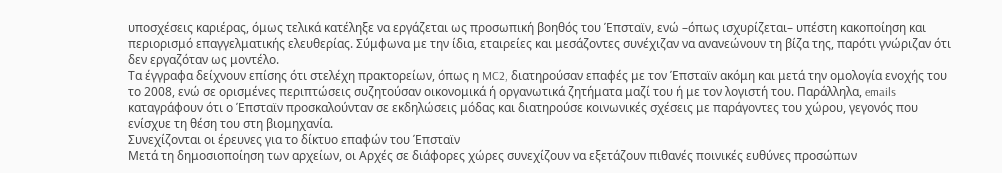υποσχέσεις καριέρας, όμως τελικά κατέληξε να εργάζεται ως προσωπική βοηθός του Έπσταϊν, ενώ –όπως ισχυρίζεται– υπέστη κακοποίηση και περιορισμό επαγγελματικής ελευθερίας. Σύμφωνα με την ίδια, εταιρείες και μεσάζοντες συνέχιζαν να ανανεώνουν τη βίζα της, παρότι γνώριζαν ότι δεν εργαζόταν ως μοντέλο.
Τα έγγραφα δείχνουν επίσης ότι στελέχη πρακτορείων, όπως η MC2, διατηρούσαν επαφές με τον Έπσταϊν ακόμη και μετά την ομολογία ενοχής του το 2008, ενώ σε ορισμένες περιπτώσεις συζητούσαν οικονομικά ή οργανωτικά ζητήματα μαζί του ή με τον λογιστή του. Παράλληλα, emails καταγράφουν ότι ο Έπσταϊν προσκαλούνταν σε εκδηλώσεις μόδας και διατηρούσε κοινωνικές σχέσεις με παράγοντες του χώρου, γεγονός που ενίσχυε τη θέση του στη βιομηχανία.
Συνεχίζονται οι έρευνες για το δίκτυο επαφών του Έπσταϊν
Μετά τη δημοσιοποίηση των αρχείων, οι Αρχές σε διάφορες χώρες συνεχίζουν να εξετάζουν πιθανές ποινικές ευθύνες προσώπων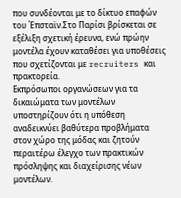που συνδέονται με το δίκτυο επαφών του Έπσταϊν.Στο Παρίσι βρίσκεται σε εξέλιξη σχετική έρευνα, ενώ πρώην μοντέλα έχουν καταθέσει για υποθέσεις που σχετίζονται με recruiters και πρακτορεία.
Εκπρόσωποι οργανώσεων για τα δικαιώματα των μοντέλων υποστηρίζουν ότι η υπόθεση αναδεικνύει βαθύτερα προβλήματα στον χώρο της μόδας και ζητούν περαιτέρω έλεγχο των πρακτικών πρόσληψης και διαχείρισης νέων μοντέλων.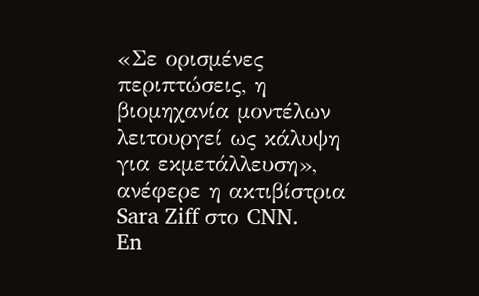«Σε ορισμένες περιπτώσεις, η βιομηχανία μοντέλων λειτουργεί ως κάλυψη για εκμετάλλευση», ανέφερε η ακτιβίστρια Sara Ziff στο CNN.
En